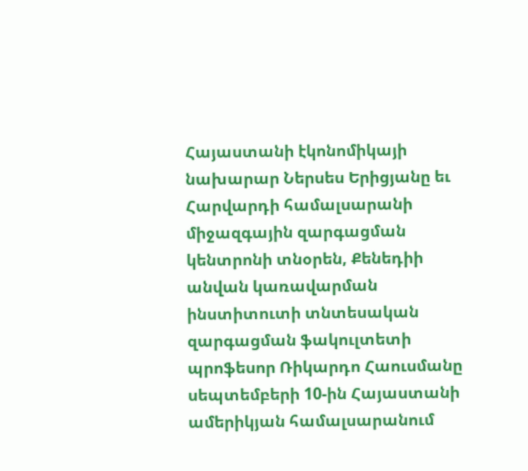Հայաստանի էկոնոմիկայի նախարար Ներսես Երիցյանը եւ Հարվարդի համալսարանի միջազգային զարգացման կենտրոնի տնօրեն, Քենեդիի անվան կառավարման ինստիտուտի տնտեսական զարգացման ֆակուլտետի պրոֆեսոր Ռիկարդո Հաուսմանը սեպտեմբերի 10-ին Հայաստանի ամերիկյան համալսարանում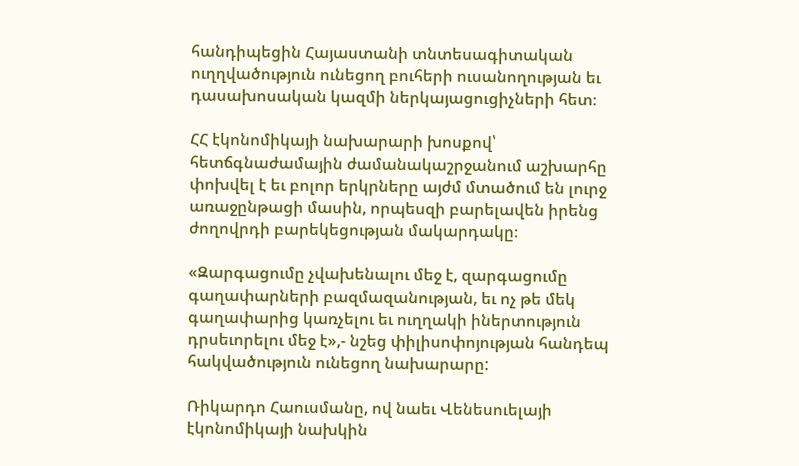հանդիպեցին Հայաստանի տնտեսագիտական ուղղվածություն ունեցող բուհերի ուսանողության եւ դասախոսական կազմի ներկայացուցիչների հետ։

ՀՀ էկոնոմիկայի նախարարի խոսքով՝ հետճգնաժամային ժամանակաշրջանում աշխարհը փոխվել է եւ բոլոր երկրները այժմ մտածում են լուրջ առաջընթացի մասին, որպեսզի բարելավեն իրենց ժողովրդի բարեկեցության մակարդակը։

«Զարգացումը չվախենալու մեջ է, զարգացումը գաղափարների բազմազանության, եւ ոչ թե մեկ գաղափարից կառչելու եւ ուղղակի իներտություն դրսեւորելու մեջ է»,- նշեց փիլիսոփոյության հանդեպ հակվածություն ունեցող նախարարը:

Ռիկարդո Հաուսմանը, ով նաեւ Վենեսուելայի էկոնոմիկայի նախկին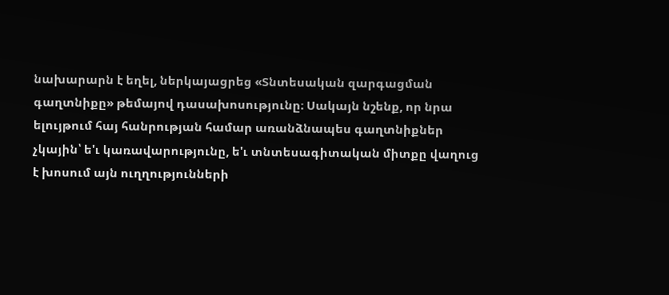նախարարն է եղել, ներկայացրեց «Տնտեսական զարգացման գաղտնիքը» թեմայով դասախոսությունը։ Սակայն նշենք, որ նրա ելույթում հայ հանրության համար առանձնապես գաղտնիքներ չկային՝ ե'ւ կառավարությունը, ե'ւ տնտեսագիտական միտքը վաղուց է խոսում այն ուղղությունների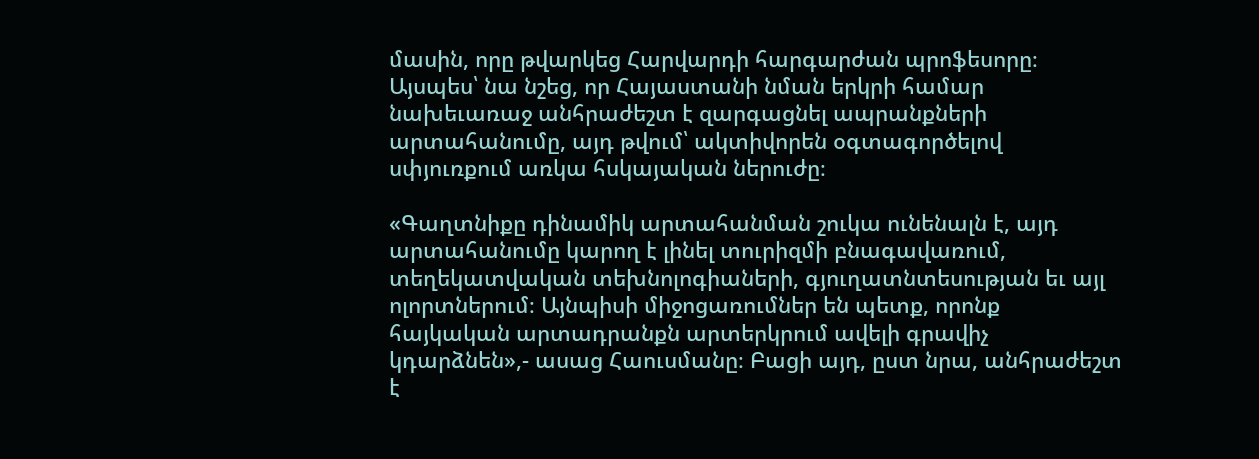մասին, որը թվարկեց Հարվարդի հարգարժան պրոֆեսորը։ Այսպես՝ նա նշեց, որ Հայաստանի նման երկրի համար նախեւառաջ անհրաժեշտ է զարգացնել ապրանքների արտահանումը, այդ թվում՝ ակտիվորեն օգտագործելով սփյուռքում առկա հսկայական ներուժը։

«Գաղտնիքը դինամիկ արտահանման շուկա ունենալն է, այդ արտահանումը կարող է լինել տուրիզմի բնագավառում, տեղեկատվական տեխնոլոգիաների, գյուղատնտեսության եւ այլ ոլորտներում։ Այնպիսի միջոցառումներ են պետք, որոնք հայկական արտադրանքն արտերկրում ավելի գրավիչ կդարձնեն»,- ասաց Հաուսմանը։ Բացի այդ, ըստ նրա, անհրաժեշտ է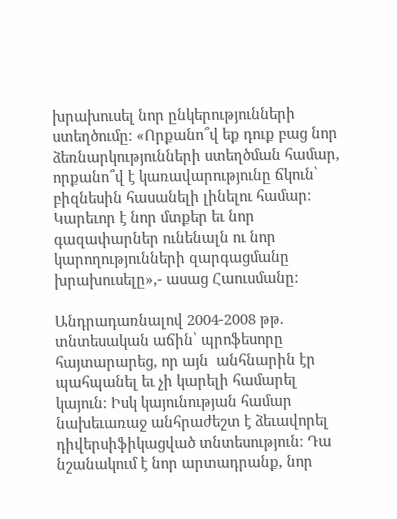խրախուսել նոր ընկերությունների ստեղծումը։ «Որքանո՞վ եք դուք բաց նոր ձեռնարկությունների ստեղծման համար, որքանո՞վ է կառավարությունը ճկուն՝ բիզնեսին հասանելի լինելու համար։ Կարեւոր է նոր մտքեր եւ նոր գազափարներ ունենալն ու նոր կարողությունների զարգացմանը խրախուսելը»,- ասաց Հաուսմանը:

Անդրադառնալով 2004-2008 թթ. տնտեսական աճին՝ պրոֆեսորը հայտարարեց, որ այն  անհնարին էր պահպանել եւ չի կարելի համարել կայուն։ Իսկ կայունության համար նախեւառաջ անհրաժեշտ է ձեւավորել դիվերսիֆիկացված տնտեսություն։ Դա նշանակում է նոր արտադրանք, նոր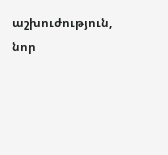աշխուժություն, նոր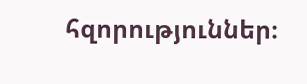հզորություններ։